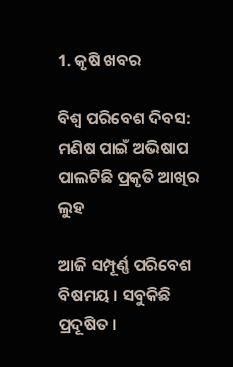1. କୃଷି ଖବର

ବିଶ୍ବ ପରିବେଶ ଦିବସ: ମଣିଷ ପାଇଁ ଅଭିଷାପ ପାଲଟିଛି ପ୍ରକୃତି ଆଖିର ଲୁହ

ଆଜି ସମ୍ପୂର୍ଣ୍ଣ ପରିବେଶ ବିଷମୟ । ସବୁକିଛି ପ୍ରଦୂଷିତ ।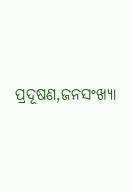ପ୍ରଦୂଷଣ,ଜନସଂଖ୍ୟା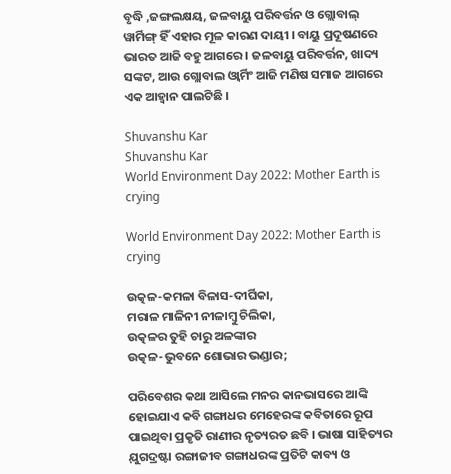ବୃଦ୍ଧି ,ଜଙ୍ଗଲକ୍ଷୟ, ଜଳବାୟୁ ପରିବର୍ତ୍ତନ ଓ ଗ୍ଲୋବାଲ୍ ୱାର୍ମିଙ୍ଗ୍ ହିଁ ଏହାର ମୂଳ କାରଣ ଦାୟୀ । ବାୟୁ ପ୍ରଦୂଷଣରେ ଭାରତ ଆଜି ବହୁ ଆଗରେ । ଜଳବାୟୁ ପରିବର୍ତ୍ତନ, ଖାଦ୍ୟ ସଙ୍କଟ, ଆଉ ଗ୍ଲୋବାଲ ଓ୍ବାର୍ମିଂ ଆଜି ମଣିଷ ସମାଜ ଆଗରେ ଏକ ଆହ୍ବାନ ପାଲଟିଛି ।

Shuvanshu Kar
Shuvanshu Kar
World Environment Day 2022: Mother Earth is crying

World Environment Day 2022: Mother Earth is crying

ଉତ୍କଳ-କମଳା ବିଳାସ-ଦୀର୍ଘିକା,
ମରାଳ ମାଳିନୀ ନୀଳାମ୍ବୁ ଚିଲିକା,
ଉତ୍କଳର ତୁହି ଚାରୁ ଅଳଙ୍କାର
ଉତ୍କଳ-ଭୁବନେ ଶୋଭାର ଭଣ୍ଡାର;

ପରିବେଶର କଥା ଆସିଲେ ମନର କାନଭାସରେ ଆଙ୍କି ହୋଇଯାଏ କବି ଗଙ୍ଗାଧର ମେହେରଙ୍କ କବିତାରେ ରୂପ ପାଇଥିବା ପ୍ରକୃତି ରାଣୀର ନୃତ୍ୟରତ ଛବି । ଭାଷା ସାହିତ୍ୟର ଯ଼ୁଗଦ୍ରଷ୍ଟା ରଙ୍ଗାଜୀବ ଗଙ୍ଗାଧରଙ୍କ ପ୍ରତିଟି କାବ୍ୟ ଓ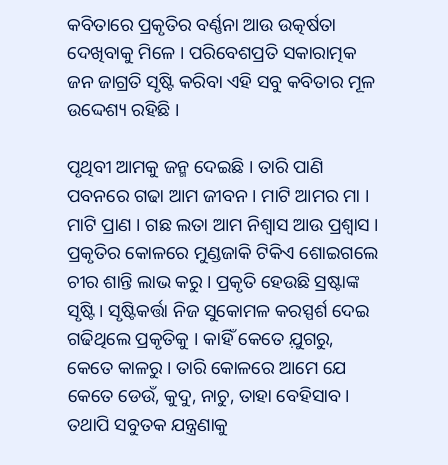କବିତାରେ ପ୍ରକୃତିର ବର୍ଣ୍ଣନା ଆଉ ଉତ୍କର୍ଷତା ଦେଖିବାକୁ ମିଳେ । ପରିବେଶପ୍ରତି ସକାରାତ୍ମକ ଜନ ଜାଗ୍ରତି ସୃଷ୍ଟି କରିବା ଏହି ସବୁ କବିତାର ମୂଳ ଉଦ୍ଦେଶ୍ୟ ରହିଛି ।

ପୃଥିବୀ ଆମକୁ ଜନ୍ମ ଦେଇଛି । ତାରି ପାଣି ପବନରେ ଗଢା ଆମ ଜୀବନ । ମାଟି ଆମର ମା । ମାଟି ପ୍ରାଣ । ଗଛ ଲତା ଆମ ନିଶ୍ବାସ ଆଉ ପ୍ରଶ୍ବାସ । ପ୍ରକୃତିର କୋଳରେ ମୁଣ୍ଡଜାକି ଟିକିଏ ଶୋଇଗଲେ ଚୀର ଶାନ୍ତି ଲାଭ କରୁ । ପ୍ରକୃତି ହେଉଛି ସ୍ରଷ୍ଟାଙ୍କ ସୃଷ୍ଟି । ସୃଷ୍ଟିକର୍ତ୍ତା ନିଜ ସୁକୋମଳ କରସ୍ପର୍ଶ ଦେଇ ଗଢିଥିଲେ ପ୍ରକୃତିକୁ । କାହିଁ କେତେ ଯ଼ୁଗରୁ, କେତେ କାଳରୁ । ତାରି କୋଳରେ ଆମେ ଯେ କେତେ ଡେଉଁ, କୁଦୁ, ନାଚୁ, ତାହା ବେହିସାବ । ତଥାପି ସବୁତକ ଯନ୍ତ୍ରଣାକୁ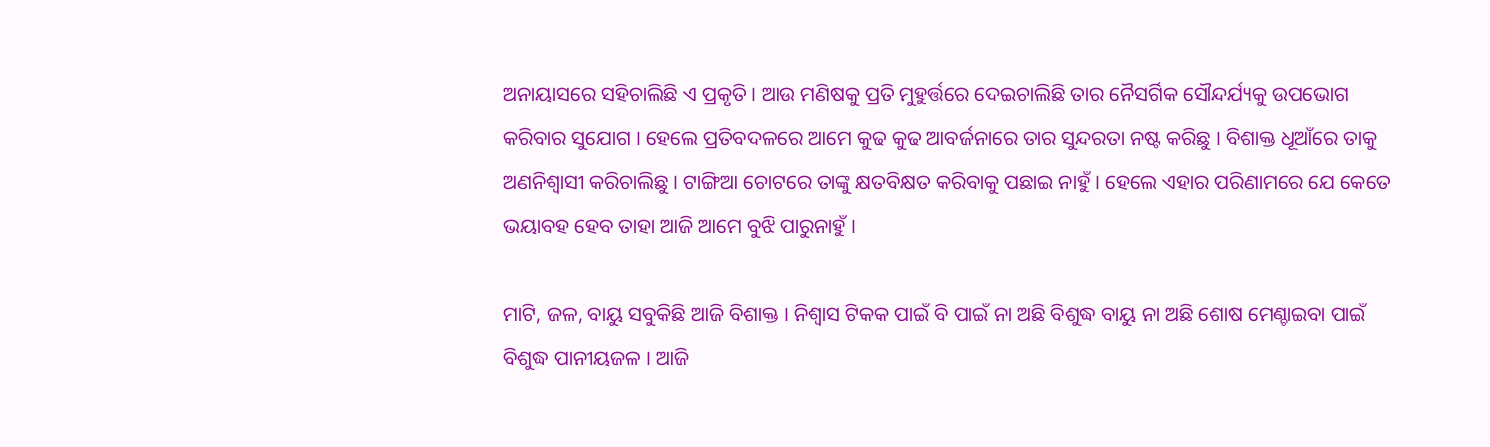ଅନାୟାସରେ ସହିଚାଲିଛି ଏ ପ୍ରକୃତି । ଆଉ ମଣିଷକୁ ପ୍ରତି ମୁହୁର୍ତ୍ତରେ ଦେଇଚାଲିଛି ତାର ନୈସର୍ଗିକ ସୌନ୍ଦର୍ଯ୍ୟକୁ ଉପଭୋଗ କରିବାର ସୁଯୋଗ । ହେଲେ ପ୍ରତିବଦଳରେ ଆମେ କୁଢ କୁଢ ଆବର୍ଜନାରେ ତାର ସୁନ୍ଦରତା ନଷ୍ଟ କରିଛୁ । ବିଶାକ୍ତ ଧୂଆଁରେ ତାକୁ ଅଣନିଶ୍ବାସୀ କରିଚାଲିଛୁ । ଟାଙ୍ଗିଆ ଚୋଟରେ ତାଙ୍କୁ କ୍ଷତବିକ୍ଷତ କରିବାକୁ ପଛାଇ ନାହୁଁ । ହେଲେ ଏହାର ପରିଣାମରେ ଯେ କେତେ ଭୟାବହ ହେବ ତାହା ଆଜି ଆମେ ବୁଝି ପାରୁନାହୁଁ ।

ମାଟି, ଜଳ, ବାୟୁ ସବୁକିଛି ଆଜି ବିଶାକ୍ତ । ନିଶ୍ବାସ ଟିକକ ପାଇଁ ବି ପାଇଁ ନା ଅଛି ବିଶୁଦ୍ଧ ବାୟୁ ନା ଅଛି ଶୋଷ ମେଣ୍ଚାଇବା ପାଇଁ ବିଶୁଦ୍ଧ ପାନୀୟଜଳ । ଆଜି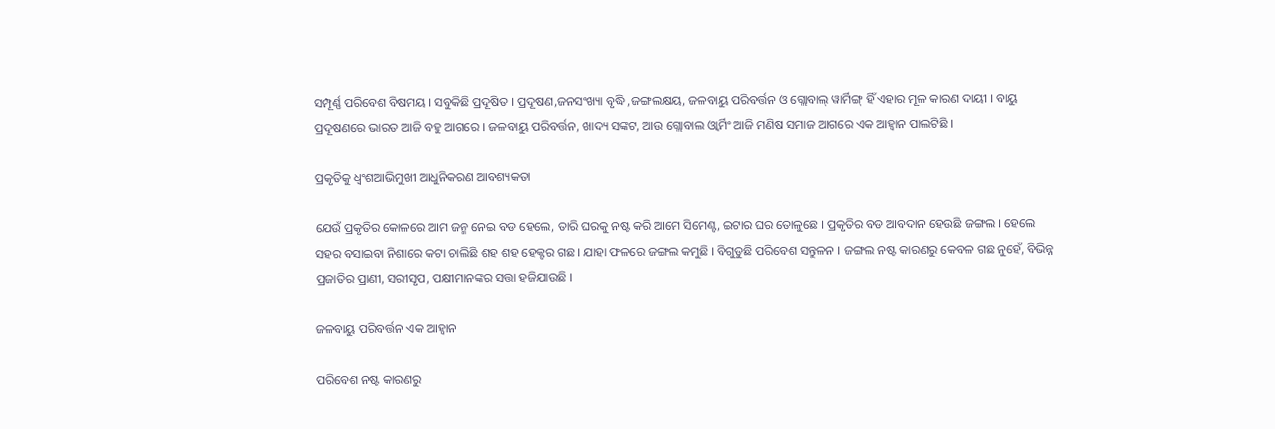ସମ୍ପୂର୍ଣ୍ଣ ପରିବେଶ ବିଷମୟ । ସବୁକିଛି ପ୍ରଦୂଷିତ । ପ୍ରଦୂଷଣ,ଜନସଂଖ୍ୟା ବୃଦ୍ଧି ,ଜଙ୍ଗଲକ୍ଷୟ, ଜଳବାୟୁ ପରିବର୍ତ୍ତନ ଓ ଗ୍ଲୋବାଲ୍ ୱାର୍ମିଙ୍ଗ୍ ହିଁ ଏହାର ମୂଳ କାରଣ ଦାୟୀ । ବାୟୁ ପ୍ରଦୂଷଣରେ ଭାରତ ଆଜି ବହୁ ଆଗରେ । ଜଳବାୟୁ ପରିବର୍ତ୍ତନ, ଖାଦ୍ୟ ସଙ୍କଟ, ଆଉ ଗ୍ଲୋବାଲ ଓ୍ବାର୍ମିଂ ଆଜି ମଣିଷ ସମାଜ ଆଗରେ ଏକ ଆହ୍ବାନ ପାଲଟିଛି ।

ପ୍ରକୃତିକୁ ଧ୍ବଂଶଆଭିମୁଖୀ ଆଧୁନିକରଣ ଆବଶ୍ୟକତା

ଯେଉଁ ପ୍ରକୃତିର କୋଳରେ ଆମ ଜନ୍ମ ନେଇ ବଡ ହେଲେ, ତାରି ଘରକୁ ନଷ୍ଟ କରି ଆମେ ସିମେଣ୍ଟ, ଇଟାର ଘର ତୋଳୁଛେ । ପ୍ରକୃତିର ବଡ ଆବଦାନ ହେଉଛି ଜଙ୍ଗଲ । ହେଲେ ସହର ବସାଇବା ନିଶାରେ କଟା ଚାଲିଛି ଶହ ଶହ ହେକ୍ଟର ଗଛ । ଯାହା ଫଳରେ ଜଙ୍ଗଲ କମୁଛି । ବିଗୁଡୁଛି ପରିବେଶ ସନ୍ତୁଳନ । ଜଙ୍ଗଲ ନଷ୍ଟ କାରଣରୁ କେବଳ ଗଛ ନୁହେଁ, ବିଭିନ୍ନ ପ୍ରଜାତିର ପ୍ରାଣୀ, ସରୀସୃପ, ପକ୍ଷୀମାନଙ୍କର ସତ୍ତା ହଜିଯାଉଛି ।

ଜଳବାୟୁ ପରିବର୍ତ୍ତନ ଏକ ଆହ୍ବାନ

ପରିବେଶ ନଷ୍ଟ କାରଣରୁ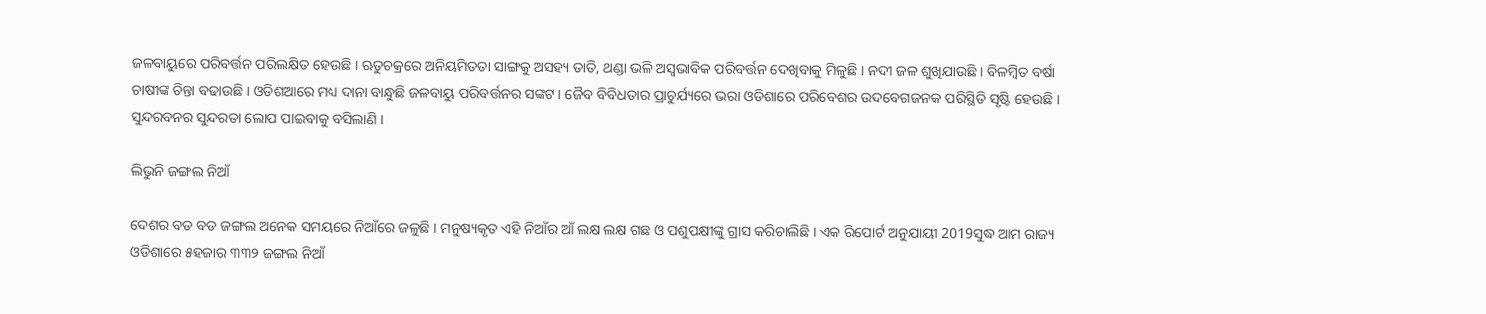ଜଳବାୟୁରେ ପରିବର୍ତ୍ତନ ପରିଲକ୍ଷିତ ହେଉଛି । ଋତୁଚକ୍ରରେ ଅନିୟମିତତା ସାଙ୍ଗକୁ ଅସହ୍ୟ ତାତି, ଥଣ୍ଡା ଭଳି ଅସ୍ବଭାବିକ ପରିବର୍ତ୍ତନ ଦେଖିବାକୁ ମିଳୁଛି । ନଦୀ ଜଳ ଶୁଖିଯାଉଛି । ବିଳମ୍ବିତ ବର୍ଷା ଚାଷୀଙ୍କ ଚିନ୍ତା ବଢାଉଛି । ଓଡିଶଆରେ ମଧ୍ୟ ଦାନା ବାନ୍ଧୁଛି ଜଳବାୟୁ ପରିବର୍ତ୍ତନର ସଙ୍କଟ । ଜୈବ ବିବିଧତାର ପ୍ରାଚୁର୍ଯ୍ୟରେ ଭରା ଓଡିଶାରେ ପରିବେଶର ଉଦବେଗଜନକ ପରିସ୍ଥିତି ସୃଷ୍ଟି ହେଉଛି । ସୁନ୍ଦରବନର ସୁନ୍ଦରତା ଲୋପ ପାଇବାକୁ ବସିଲାଣି ।

ଲିଭୁନି ଜଙ୍ଗଲ ନିଆଁ

ଦେଶର ବଡ ବଡ ଜଙ୍ଗଲ ଅନେକ ସମୟରେ ନିଆଁରେ ଜଳୁଛି । ମନୁଷ୍ୟକୃତ ଏହି ନିଆଁର ଆଁ ଲକ୍ଷ ଲକ୍ଷ ଗଛ ଓ ପଶୁପକ୍ଷୀଙ୍କୁ ଗ୍ରାସ କରିଚାଲିଛି । ଏକ ରିପୋର୍ଟ ଅନୁଯାୟୀ 2019ସୁଦ୍ଧ ଆମ ରାଜ୍ୟ ଓଡିଶାରେ ୫ହଜାର ୩୩୨ ଜଙ୍ଗଲ ନିଆଁ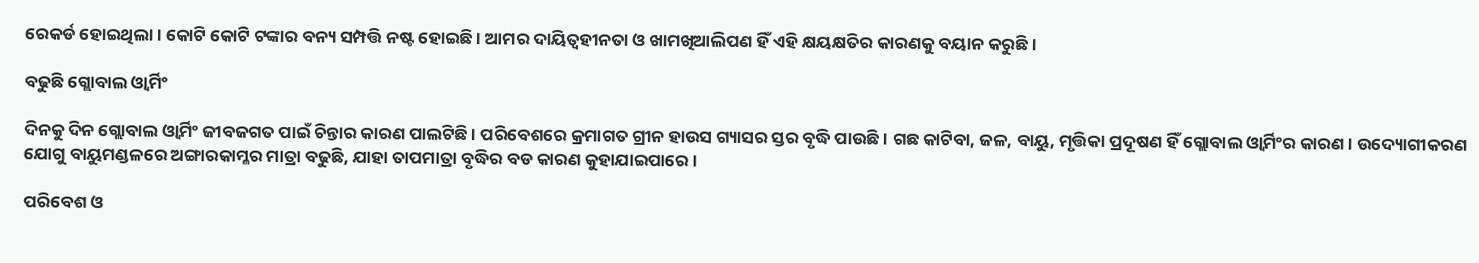ରେକର୍ଡ ହୋଇଥିଲା । କୋଟି କୋଟି ଟଙ୍କାର ବନ୍ୟ ସମ୍ପତ୍ତି ନଷ୍ଟ ହୋଇଛି । ଆମର ଦାୟିତ୍ୱହୀନତା ଓ ଖାମଖିଆଲିପଣ ହିଁ ଏହି କ୍ଷୟକ୍ଷତିର କାରଣକୁ ବୟାନ କରୁଛି ।

ବଢୁଛି ଗ୍ଲୋବାଲ ଓ୍ବାର୍ମିଂ

ଦିନକୁ ଦିନ ଗ୍ଲୋବାଲ ଓ୍ବାର୍ମିଂ ଜୀବଜଗତ ପାଇଁ ଚିନ୍ତାର କାରଣ ପାଲଟିଛି । ପରିବେଶରେ କ୍ରମାଗତ ଗ୍ରୀନ ହାଉସ ଗ୍ୟାସର ସ୍ତର ବୃଦ୍ଧି ପାଉଛି । ଗଛ କାଟିବା, ଜଳ, ବାୟୁ, ମୃତ୍ତିକା ପ୍ରଦୂଷଣ ହିଁ ଗ୍ଲୋବାଲ ଓ୍ବାର୍ମିଂର କାରଣ । ଉଦ୍ୟୋଗୀକରଣ ଯୋଗୁ ବାୟୁମଣ୍ଡଳରେ ଅଙ୍ଗାରକାମ୍ଳର ମାତ୍ରା ବଢୁଛି, ଯାହା ତାପମାତ୍ରା ବୃଦ୍ଧିର ବଡ କାରଣ କୁହାଯାଇପାରେ ।

ପରିବେଶ ଓ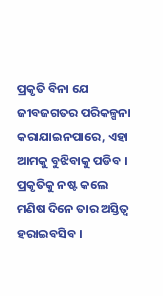ପ୍ରକୃତି ବିନା ଯେ ଜୀବଜଗତର ପରିକଳ୍ପନା କରାଯାଇନପାରେ, ଏହା ଆମକୁ ବୁଝିବାକୁ ପଡିବ । ପ୍ରକୃତିକୁ ନଷ୍ଟ କଲେ ମଣିଷ ଦିନେ ତାର ଅସ୍ତିତ୍ବ ହରାଇବସିବ ।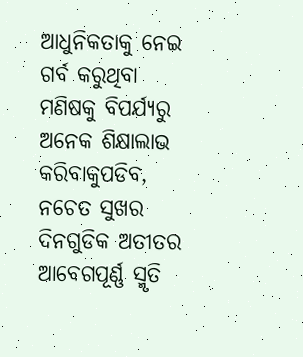ଆଧୁନିକତାକୁ ନେଇ ଗର୍ବ କରୁଥିବା ମଣିଷକୁ ବିପର୍ଯ୍ୟରୁ ଅନେକ ଶିକ୍ଷାଲାଭ କରିବାକୁପଡିବ, ନଚେତ ସୁଖର ଦିନଗୁଡିକ ଅତୀତର ଆବେଗପୂର୍ଣ୍ଣ ସ୍ମୃତି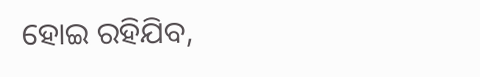ହୋଇ ରହିଯିବ,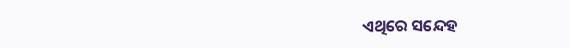ଏଥିରେ ସନ୍ଦେହ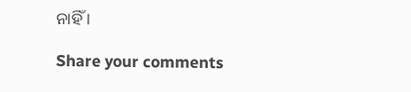ନାହିଁ ।

Share your comments